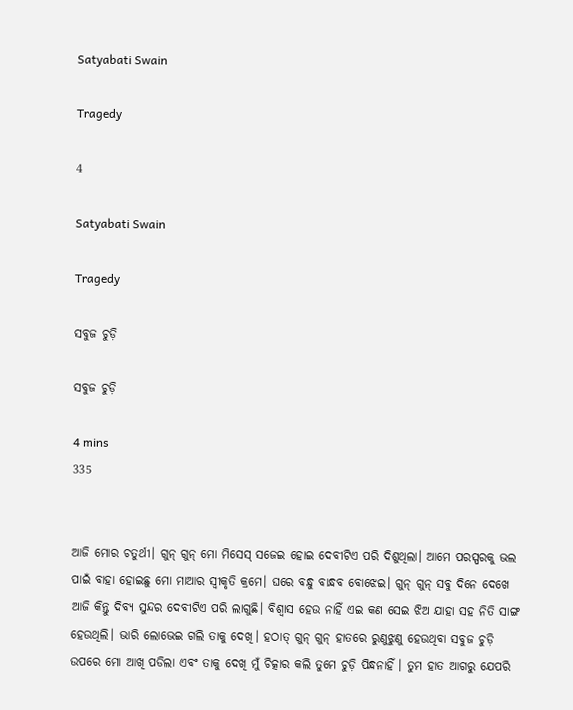Satyabati Swain

Tragedy

4

Satyabati Swain

Tragedy

ସବୁଜ ଚୁଡ଼ି

ସବୁଜ ଚୁଡ଼ି

4 mins
335


ଆଜି ମୋର ଚତୁର୍ଥୀ। ଗୁନ୍ ଗୁନ୍ ମୋ ମିସେସ୍ ସଜେଇ ହୋଇ ଦେବୀଟିଏ ପରି ଦିଶୁଥିଲା। ଆମେ ପରସ୍ପରକୁ ଭଲ ପାଇଁ ବାହା ହୋଇଛୁ ମୋ ମାଆର ସ୍ବୀକୃତି କ୍ରମେ। ଘରେ ବନ୍ଧୁ ବାନ୍ଧବ ବୋଝେଇ। ଗୁନ୍ ଗୁନ୍ ସବୁ ଦିନେ ଦେଖେ ଆଜି କିନ୍ତୁ ଦିବ୍ୟ ସୁନ୍ଦର ଦେବୀଟିଏ ପରି ଲାଗୁଛି। ବିଶ୍ବାସ ହେଉ ନାହିଁ ଏଇ କଣ ସେଇ ଝିଅ ଯାହା ସହ ନିତି ସାଙ୍ଗ ହେଉଥିଲି। ଭାରି ଲୋଭେଇ ଗଲି ତାକୁ ଦେଖି। ହଠାତ୍ ଗୁନ୍ ଗୁନ୍ ହାତରେ ରୁଣୁଝୁଣୁ ହେଉଥିବା ସବୁଜ ଚୁଡ଼ି ଉପରେ ମୋ ଆଖି ପଡିଲା ଏବଂ ତାକୁ ଦେଖି ମୁଁ ଚିତ୍କାର କଲି ତୁମେ ଚୁଡ଼ି ପିନ୍ଧନାହିଁ । ତୁମ ହାତ ଆଗରୁ ଯେପରି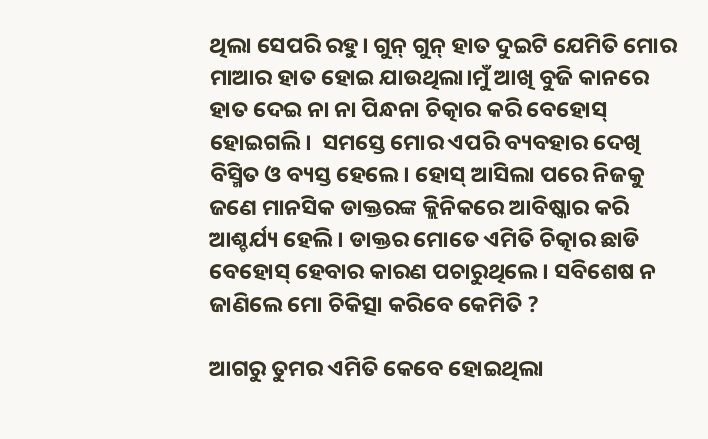ଥିଲା ସେପରି ରହୁ। ଗୁନ୍ ଗୁନ୍ ହାତ ଦୁଇଟି ଯେମିତି ମୋର ମାଆର ହାତ ହୋଇ ଯାଉଥିଲା।ମୁଁ ଆଖି ବୁଜି କାନରେ ହାତ ଦେଇ ନା ନା ପିନ୍ଧନା ଚିତ୍କାର କରି ବେହୋସ୍ ହୋଇଗଲି।  ସମସ୍ତେ ମୋର ଏପରି ବ୍ୟବହାର ଦେଖି ବିସ୍ମିତ ଓ ବ୍ୟସ୍ତ ହେଲେ। ହୋସ୍ ଆସିଲା ପରେ ନିଜକୁ ଜଣେ ମାନସିକ ଡାକ୍ତରଙ୍କ କ୍ଲିନିକରେ ଆବିଷ୍କାର କରି ଆଶ୍ଚର୍ଯ୍ୟ ହେଲି। ଡାକ୍ତର ମୋତେ ଏମିତି ଚିତ୍କାର ଛାଡି ବେହୋସ୍ ହେବାର କାରଣ ପଚାରୁଥିଲେ। ସବିଶେଷ ନ ଜାଣିଲେ ମୋ ଚିକିତ୍ସା କରିବେ କେମିତି ?

ଆଗରୁ ତୁମର ଏମିତି କେବେ ହୋଇଥିଲା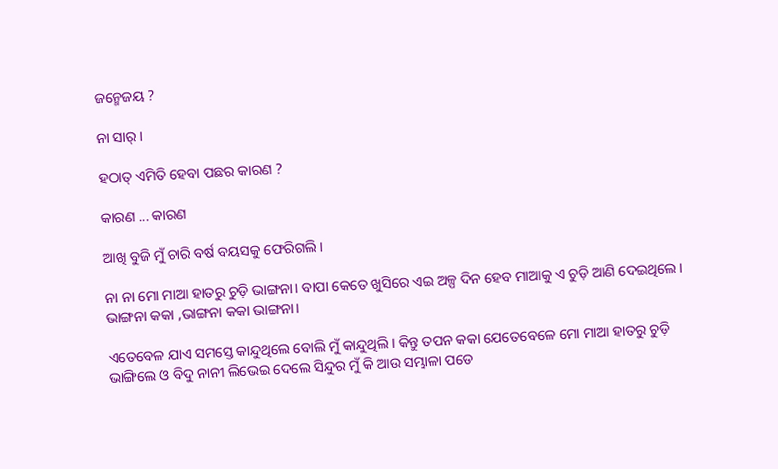ଜନ୍ମେଜୟ ?

ନା ସାର୍ ।

ହଠାତ୍ ଏମିତି ହେବା ପଛର କାରଣ ?

କାରଣ ... କାରଣ

ଆଖି ବୁଜି ମୁଁ ଚାରି ବର୍ଷ ବୟସକୁ ଫେରିଗଲି।

ନା ନା ମୋ ମାଆ ହାତରୁ ଚୁଡ଼ି ଭାଙ୍ଗନା। ବାପା କେତେ ଖୁସିରେ ଏଇ ଅଳ୍ପ ଦିନ ହେବ ମାଆକୁ ଏ ଚୁଡ଼ି ଆଣି ଦେଇଥିଲେ। ଭାଙ୍ଗନା କକା ,ଭାଙ୍ଗନା କକା ଭାଙ୍ଗନା।

ଏତେବେଳ ଯାଏ ସମସ୍ତେ କାନ୍ଦୁଥିଲେ ବୋଲି ମୁଁ କାନ୍ଦୁଥିଲି। କିନ୍ତୁ ତପନ କକା ଯେତେବେଳେ ମୋ ମାଆ ହାତରୁ ଚୁଡ଼ି ଭାଙ୍ଗିଲେ ଓ ବିଦୁ ନାନୀ ଲିଭେଇ ଦେଲେ ସିନ୍ଦୁର ମୁଁ କି ଆଉ ସମ୍ଭାଳା ପଡେ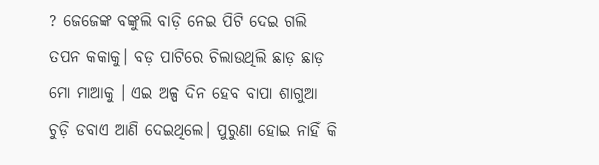? ଜେଜେଙ୍କ ବଙ୍କୁଲି ବାଡ଼ି ନେଇ ପିଟି ଦେଇ ଗଲି ତପନ କକାକୁ। ବଡ଼ ପାଟିରେ ଚିଲାଉଥିଲି ଛାଡ଼ ଛାଡ଼ ମୋ ମାଆକୁ । ଏଇ ଅଳ୍ପ ଦିନ ହେବ ବାପା ଶାଗୁଆ ଚୁଡ଼ି ଡବାଏ ଆଣି ଦେଇଥିଲେ। ପୁରୁଣା ହୋଇ ନାହିଁ କି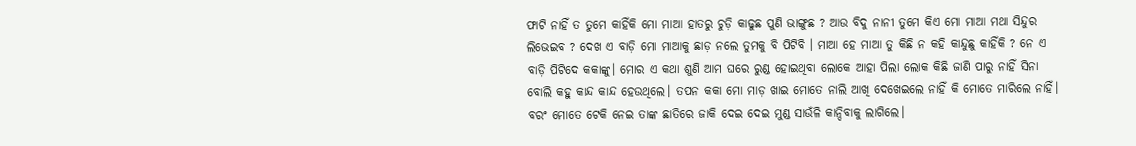ଫାଟି ନାହିଁ ତ ତୁମେ କାହିଁକି ମୋ ମାଆ ହାତରୁ ଚୁଡ଼ି କାଢୁଛ ପୁଣି ଭାଙ୍ଗୁଛ ? ଆଉ ବିଦୁ ନାନୀ ତୁମେ କିଏ ମୋ ମାଆ ମଥା ସିନ୍ଦୁର ଲିଭେଇବ ? ଦେଖ ଏ ବାଡ଼ି ମୋ ମାଆକୁ ଛାଡ଼ ନଲେ ତୁମକୁ ବି ପିଟିବି । ମାଆ ହେ ମାଆ ତୁ କିଛି ନ କହି କାନ୍ଦୁଛୁ କାହିଁକି ? ନେ ଏ ବାଡ଼ି ପିଟିଦେ କକାଙ୍କୁ। ମୋର ଏ କଥା ଶୁଣି ଆମ ଘରେ ରୁଣ୍ଡ ହୋଇଥିବା ଲୋକେ ଆହା ପିଲା ଲୋକ କିଛି ଜାଣି ପାରୁ ନାହିଁ ସିନା ବୋଲି କହୁ କାନ୍ଦ କାନ୍ଦ ହେଉଥିଲେ। ତପନ କକା ମୋ ମାଡ଼ ଖାଇ ମୋତେ ନାଲି ଆଖି ଦେଖେଇଲେ ନାହିଁ କି ମୋତେ ମାରିଲେ ନାହିଁ। ବରଂ ମୋତେ ଟେକି ନେଇ ତାଙ୍କ ଛାତିରେ ଜାକି ଦେଇ ଦେଇ ମୁଣ୍ଡ ସାଉଁଳି କାନ୍ଦିବାକୁ ଲାଗିଲେ।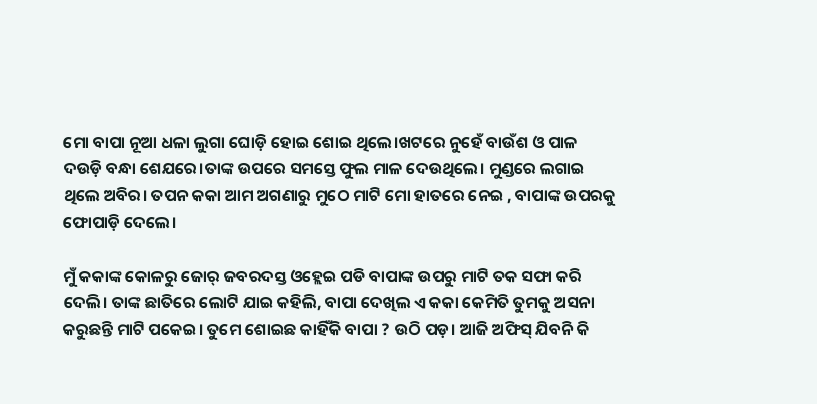ମୋ ବାପା ନୂଆ ଧଳା ଲୁଗା ଘୋଡ଼ି ହୋଇ ଶୋଇ ଥିଲେ।ଖଟରେ ନୁହେଁ ବାଉଁଶ ଓ ପାଳ ଦଉଡ଼ି ବନ୍ଧା ଶେଯରେ।ତାଙ୍କ ଉପରେ ସମସ୍ତେ ଫୁଲ ମାଳ ଦେଉଥିଲେ। ମୁଣ୍ଡରେ ଲଗାଇ ଥିଲେ ଅବିର। ତପନ କକା ଆମ ଅଗଣାରୁ ମୁଠେ ମାଟି ମୋ ହାତରେ ନେଇ , ବାପାଙ୍କ ଉପରକୁ ଫୋପାଡ଼ି ଦେଲେ।

ମୁଁ କକାଙ୍କ କୋଳରୁ ଜୋର୍ ଜବରଦସ୍ତ ଓହ୍ଲେଇ ପଡି ବାପାଙ୍କ ଉପରୁ ମାଟି ତକ ସଫା କରି ଦେଲି। ତାଙ୍କ ଛାତିରେ ଲୋଟି ଯାଇ କହିଲି, ବାପା ଦେଖିଲ ଏ କକା କେମିତି ତୁମକୁ ଅସନା କରୁଛନ୍ତି ମାଟି ପକେଇ। ତୁମେ ଶୋଇଛ କାହିଁକି ବାପା ? ଉଠି ପଡ଼। ଆଜି ଅଫିସ୍ ଯିବନି କି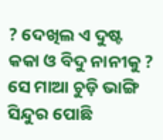? ଦେଖିଲ ଏ ଦୁଷ୍ଟ କକା ଓ ବିଦୁ ନାନୀକୁ ? ସେ ମାଆ ଚୁଡ଼ି ଭାଙ୍ଗି ସିନ୍ଦୁର ପୋଛି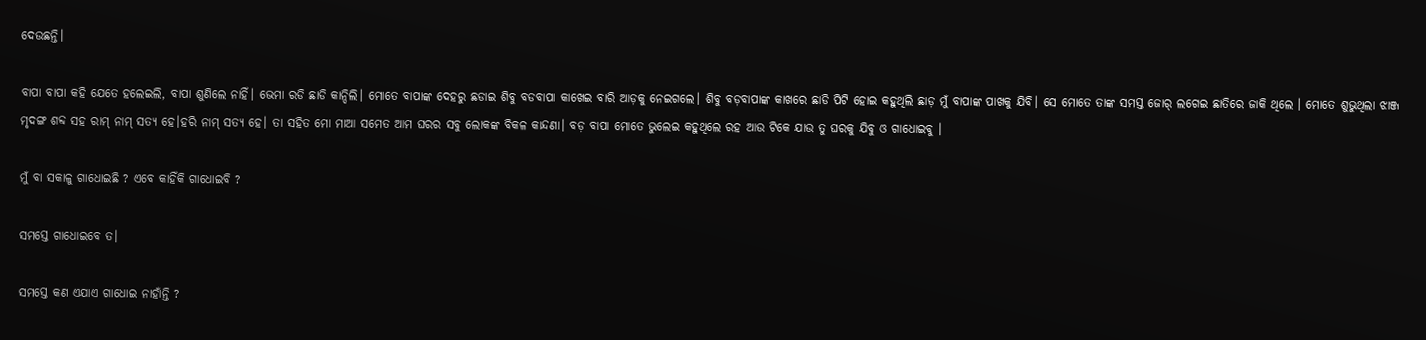ଦେଉଛନ୍ତି।

ବାପା ବାପା କହି ଯେତେ ହଲେଇଲି, ବାପା ଶୁଣିଲେ ନାହିଁ। ଭେମା ରଡି ଛାଡି କାନ୍ଦିଲି। ମୋତେ ବାପାଙ୍କ ଦେହରୁ ଛଡାଇ ଶିବୁ ବଡବାପା କାଖେଇ ବାରି ଆଡ଼କୁ ନେଇଗଲେ। ଶିବୁ ବଡ଼ବାପାଙ୍କ କାଖରେ ଛାଡି ପିଟି ହୋଇ କହୁଥିଲି ଛାଡ଼ ମୁଁ ବାପାଙ୍କ ପାଖକୁ ଯିବି। ସେ ମୋତେ ତାଙ୍କ ସମସ୍ତ ଜୋର୍ ଲଗେଇ ଛାତିରେ ଜାକି ଥିଲେ । ମୋତେ ଶୁଭୁଥିଲା ଝାଞ୍ଜ ମୃଦଙ୍ଗ ଶବ୍ଦ ସହ ରାମ୍ ନାମ୍ ସତ୍ୟ ହେ।ହରି ନାମ୍ ସତ୍ୟ ହେ। ତା ସହିତ ମୋ ମାଆ ସମେତ ଆମ ଘରର ସବୁ ଲୋକଙ୍କ ବିକଳ କାନ୍ଦଣା। ବଡ଼ ବାପା ମୋତେ ଭୁଲେଇ କହୁଥିଲେ ରହ ଆଉ ଟିକେ ଯାଉ ତୁ ଘରକୁ ଯିବୁ ଓ ଗାଧୋଇବୁ ।

ମୁଁ ବା ସକାଳୁ ଗାଧୋଇଛି ? ଏବେ କାହିଁକି ଗାଧୋଇବି ?

ସମସ୍ତେ ଗାଧୋଇବେ ତ।

ସମସ୍ତେ କଣ ଏଯାଏ ଗାଧୋଇ ନାହାଁନ୍ତି ?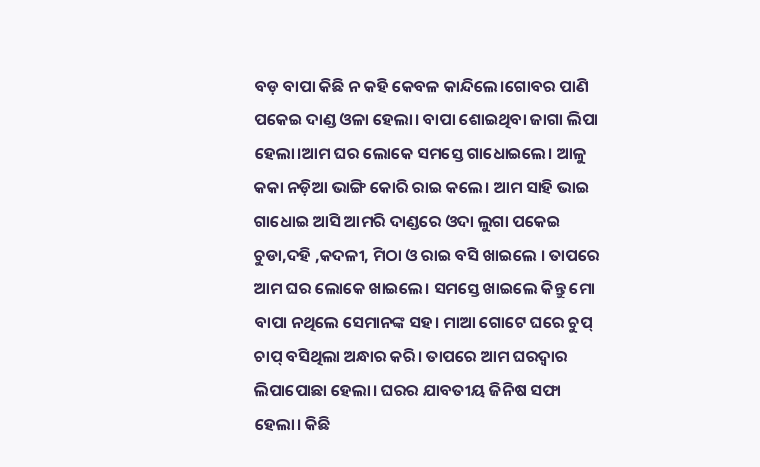ବଡ଼ ବାପା କିଛି ନ କହି କେବଳ କାନ୍ଦିଲେ।ଗୋବର ପାଣି ପକେଇ ଦାଣ୍ଡ ଓଳା ହେଲା। ବାପା ଶୋଇଥିବା ଜାଗା ଲିପା ହେଲା।ଆମ ଘର ଲୋକେ ସମସ୍ତେ ଗାଧୋଇଲେ। ଆଳୁ କକା ନଡ଼ିଆ ଭାଙ୍ଗି କୋରି ରାଇ କଲେ। ଆମ ସାହି ଭାଇ ଗାଧୋଇ ଆସି ଆମରି ଦାଣ୍ଡରେ ଓଦା ଲୁଗା ପକେଇ ଚୁଡା,ଦହି ,କଦଳୀ, ମିଠା ଓ ରାଇ ବସି ଖାଇଲେ । ତାପରେ ଆମ ଘର ଲୋକେ ଖାଇଲେ। ସମସ୍ତେ ଖାଇଲେ କିନ୍ତୁ ମୋ ବାପା ନଥିଲେ ସେମାନଙ୍କ ସହ। ମାଆ ଗୋଟେ ଘରେ ଚୁପ୍ ଚାପ୍ ବସିଥିଲା ଅନ୍ଧାର କରି। ତାପରେ ଆମ ଘରଦ୍ୱାର ଲିପାପୋଛା ହେଲା। ଘରର ଯାବତୀୟ ଜିନିଷ ସଫା ହେଲା। କିଛି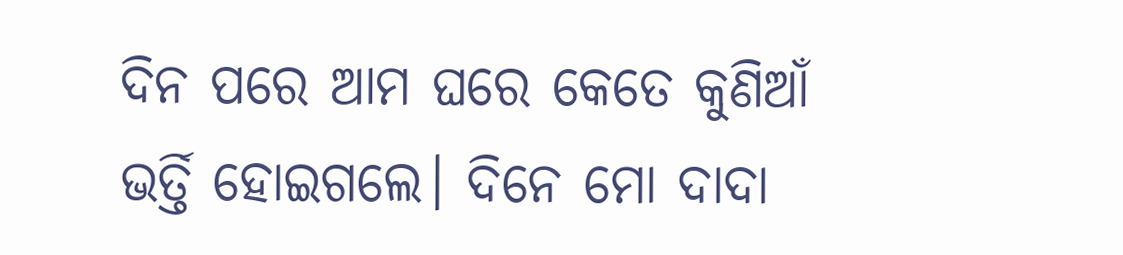ଦିନ ପରେ ଆମ ଘରେ କେତେ କୁଣିଆଁ ଭର୍ତ୍ତି ହୋଇଗଲେ। ଦିନେ ମୋ ଦାଦା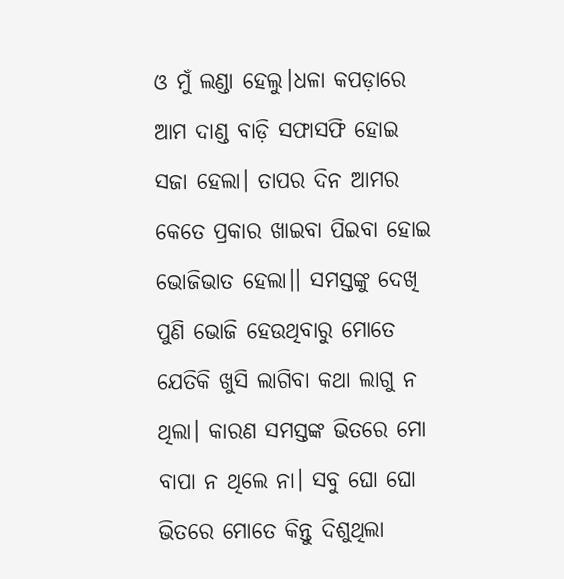ଓ ମୁଁ ଲଣ୍ଡା ହେଲୁ।ଧଳା କପଡ଼ାରେ ଆମ ଦାଣ୍ଡ ବାଡ଼ି ସଫାସଫି ହୋଇ ସଜା ହେଲା। ତାପର ଦିନ ଆମର କେତେ ପ୍ରକାର ଖାଇବା ପିଇବା ହୋଇ ଭୋଜିଭାତ ହେଲା।। ସମସ୍ତଙ୍କୁ ଦେଖି ପୁଣି ଭୋଜି ହେଉଥିବାରୁ ମୋତେ ଯେତିକି ଖୁସି ଲାଗିବା କଥା ଲାଗୁ ନ ଥିଲା। କାରଣ ସମସ୍ତଙ୍କ ଭିତରେ ମୋ ବାପା ନ ଥିଲେ ନା। ସବୁ ଘୋ ଘୋ ଭିତରେ ମୋତେ କିନ୍ତୁ ଦିଶୁଥିଲା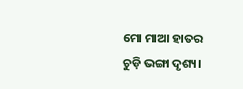ମୋ ମାଆ ହାତର ଚୁଡ଼ି ଭଙ୍ଗା ଦୃଶ୍ୟ।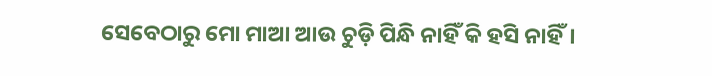ସେବେଠାରୁ ମୋ ମାଆ ଆଉ ଚୁଡ଼ି ପିନ୍ଧି ନାହିଁ କି ହସି ନାହିଁ।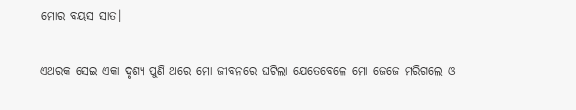ମୋର ବୟସ ସାତ।

ଏଥରକ ସେଇ ଏକା ଦୃଶ୍ୟ ପୁଣି ଥରେ ମୋ ଜୀବନରେ ଘଟିଲା ଯେତେବେଳେ ମୋ ଜେଜେ ମରିଗଲେ ଓ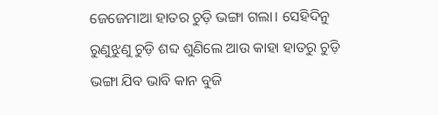ଜେଜେମାଆ ହାତର ଚୁଡ଼ି ଭଙ୍ଗା ଗଲା। ସେହିଦିନୁ ରୁଣୁଝୁଣୁ ଚୁଡ଼ି ଶବ୍ଦ ଶୁଣିଲେ ଆଉ କାହା ହାତରୁ ଚୁଡ଼ି ଭଙ୍ଗା ଯିବ ଭାବି କାନ ବୁଜି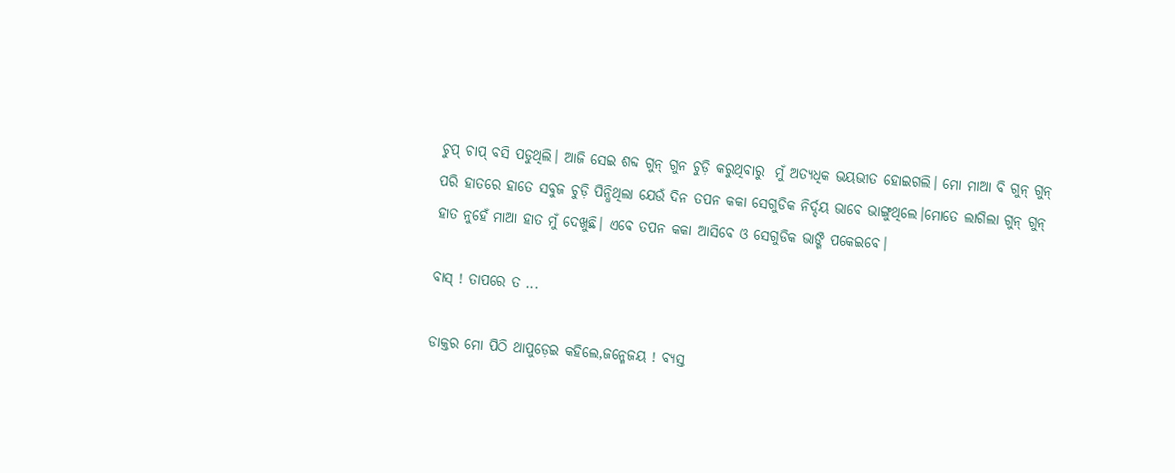ଚୁପ୍ ଚାପ୍ ବସି ପଡୁଥିଲି। ଆଜି ସେଇ ଶବ୍ଦ ଗୁନ୍ ଗୁନ ଚୁଡ଼ି କରୁଥିବାରୁ  ମୁଁ ଅତ୍ୟଧିକ ଭୟଭୀତ ହୋଇଗଲି। ମୋ ମାଆ ବି ଗୁନ୍ ଗୁନ୍ ପରି ହାତରେ ହାତେ ସବୁଜ ଚୁଡ଼ି ପିନ୍ଧିଥିଲା ଯେଉଁ ଦିନ ତପନ କକା ସେଗୁଡିକ ନିର୍ଦ୍ଦୟ ଭାବେ ଭାଙ୍ଗୁଥିଲେ।ମୋତେ ଲାଗିଲା ଗୁନ୍ ଗୁନ୍ ହାତ ନୁହେଁ ମାଆ ହାତ ମୁଁ ଦେଖୁଛି। ଏବେ ତପନ କକା ଆସିବେ ଓ ସେଗୁଡିକ ଭାଙ୍ଗି ପକେଇବେ।

ବାସ୍ ! ତାପରେ ତ ...

ଡାକ୍ତର ମୋ ପିଠି ଥାପୁଡ଼େଇ କହିଲେ,ଜନ୍ମେଜୟ ! ବ୍ୟସ୍ତ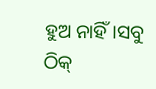ହୁଅ ନାହିଁ।ସବୁ ଠିକ୍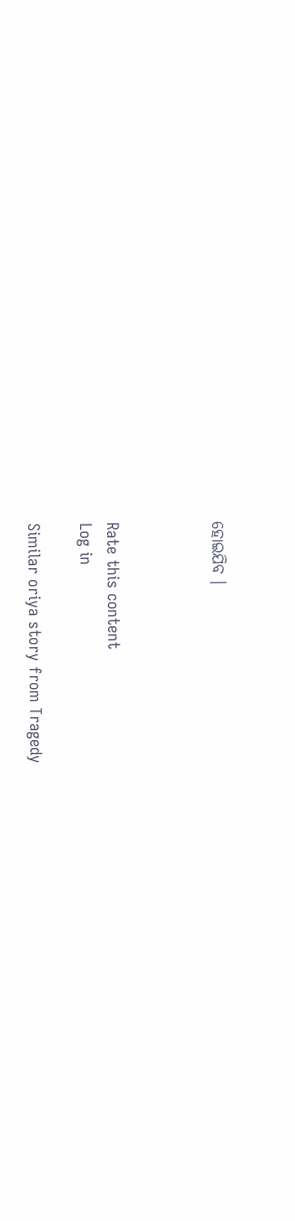ହୋଇଯିବ ।



Rate this content
Log in

Similar oriya story from Tragedy